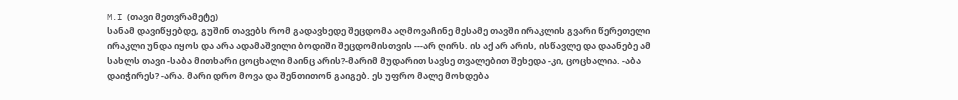M.I (თავი მეთვრამეტე)
სანამ დავიწყებდე, გუშინ თავებს რომ გადავხედე შეცდომა აღმოვაჩინე მესამე თავში ირაკლის გვარი წერეთელი ირაკლი უნდა იყოს და არა ადამაშვილი ბოდიში შეცდომისთვის ---არ ღირს. ის აქ არ არის, ისწავლე და დაანებე ამ სახლს თავი -საბა მითხარი ცოცხალი მაინც არის?-მარიმ მუდარით სავსე თვალებით შეხედა -კი, ცოცხალია. -აბა დაიჭირეს? -არა. მარი დრო მოვა და შენთითონ გაიგებ. ეს უფრო მალე მოხდება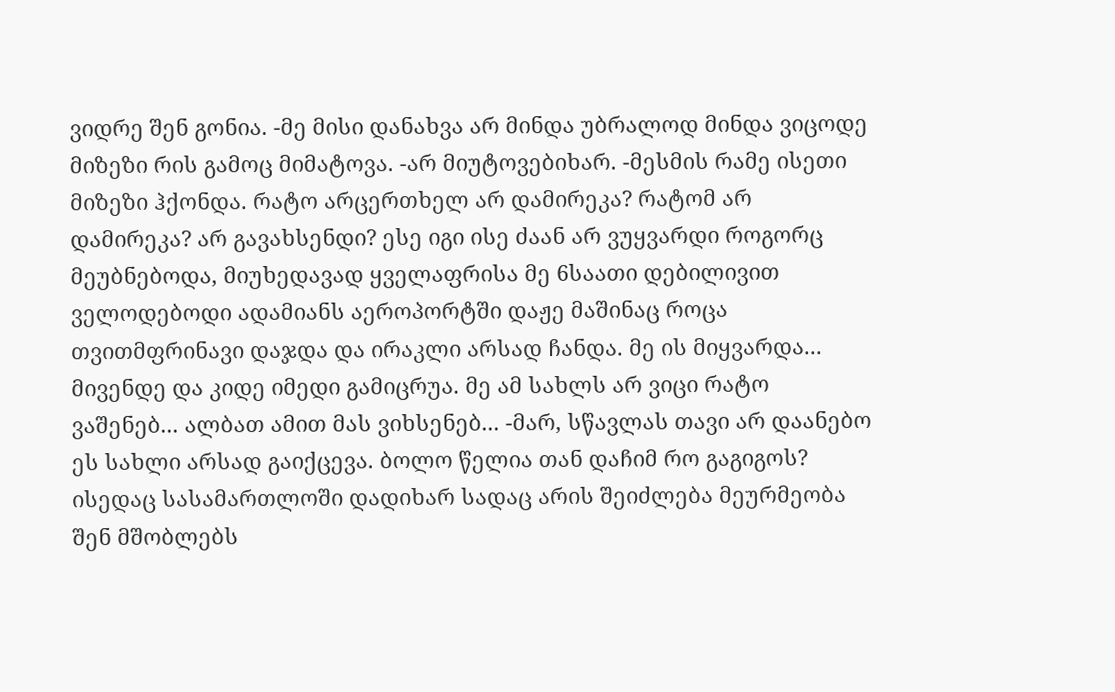ვიდრე შენ გონია. -მე მისი დანახვა არ მინდა უბრალოდ მინდა ვიცოდე მიზეზი რის გამოც მიმატოვა. -არ მიუტოვებიხარ. -მესმის რამე ისეთი მიზეზი ჰქონდა. რატო არცერთხელ არ დამირეკა? რატომ არ დამირეკა? არ გავახსენდი? ესე იგი ისე ძაან არ ვუყვარდი როგორც მეუბნებოდა, მიუხედავად ყველაფრისა მე 6საათი დებილივით ველოდებოდი ადამიანს აეროპორტში დაჟე მაშინაც როცა თვითმფრინავი დაჯდა და ირაკლი არსად ჩანდა. მე ის მიყვარდა... მივენდე და კიდე იმედი გამიცრუა. მე ამ სახლს არ ვიცი რატო ვაშენებ... ალბათ ამით მას ვიხსენებ... -მარ, სწავლას თავი არ დაანებო ეს სახლი არსად გაიქცევა. ბოლო წელია თან დაჩიმ რო გაგიგოს? ისედაც სასამართლოში დადიხარ სადაც არის შეიძლება მეურმეობა შენ მშობლებს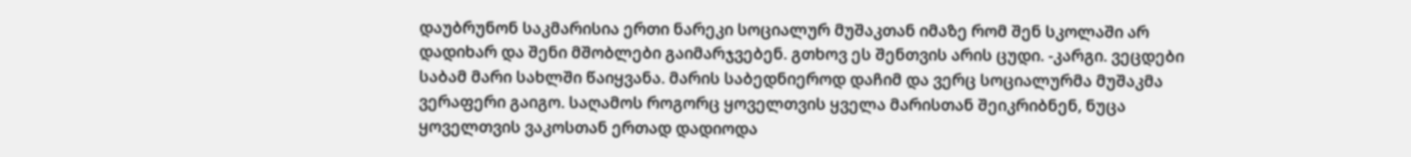დაუბრუნონ საკმარისია ერთი ნარეკი სოციალურ მუშაკთან იმაზე რომ შენ სკოლაში არ დადიხარ და შენი მშობლები გაიმარჯვებენ. გთხოვ ეს შენთვის არის ცუდი. -კარგი. ვეცდები საბამ მარი სახლში წაიყვანა. მარის საბედნიეროდ დაჩიმ და ვერც სოციალურმა მუშაკმა ვერაფერი გაიგო. საღამოს როგორც ყოველთვის ყველა მარისთან შეიკრიბნენ, ნუცა ყოველთვის ვაკოსთან ერთად დადიოდა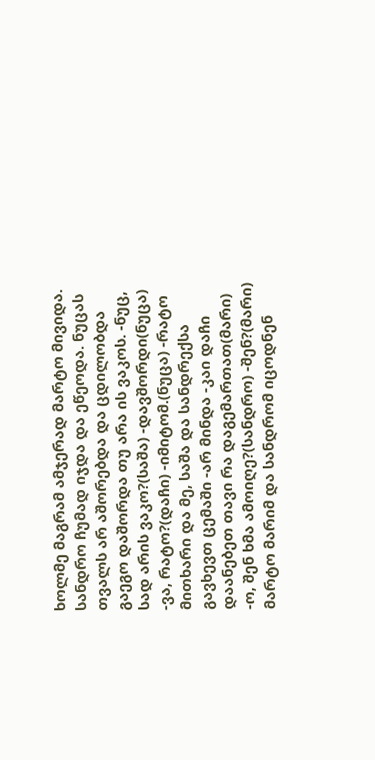ხოლმე მაგრამ ამჯერად მარტო მივიდა. სანდრო ჩუმად იჯდა და ეწეოდა. ნუცას თვალს არ აშორებდა და ცდილობდა გაეგო დაშორდა თუ არა ის ვაკოს. -ნუც, სად არის ვაკო?(საშა) -დავშორდი(ნუცა) -ვა, რატო?(დაჩი) -იმიტომ.(ნუცა) -რატო მითხარი და მე, საშა და სანდრექსა გავხევთ ცემაში -არ მინდა -კაი დაჩი დაანებეთ თავი რა დაგემართათ(მარი) -ო, შენ ხმა ამოიღე?(სანდრო) -შენ?(მარი) მარტო მარიმ და სანდრომ იცოდნენ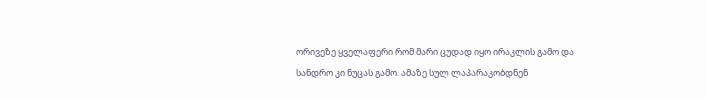ორივეზე ყველაფერი რომ მარი ცუდად იყო ირაკლის გამო და სანდრო კი ნუცას გამო. ამაზე სულ ლაპარაკობდნენ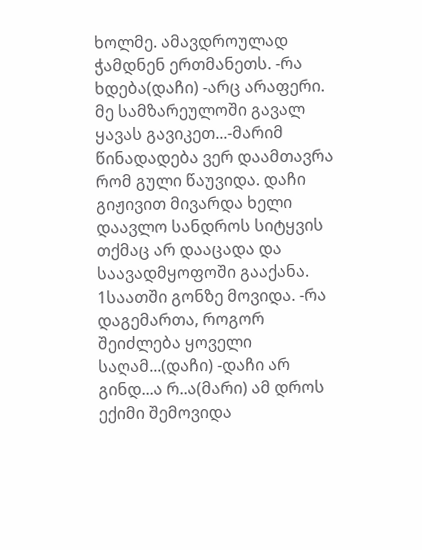ხოლმე. ამავდროულად ჭამდნენ ერთმანეთს. -რა ხდება(დაჩი) -არც არაფერი. მე სამზარეულოში გავალ ყავას გავიკეთ...-მარიმ წინადადება ვერ დაამთავრა რომ გული წაუვიდა. დაჩი გიჟივით მივარდა ხელი დაავლო სანდროს სიტყვის თქმაც არ დააცადა და საავადმყოფოში გააქანა. 1საათში გონზე მოვიდა. -რა დაგემართა, როგორ შეიძლება ყოველი საღამ...(დაჩი) -დაჩი არ გინდ...ა რ..ა(მარი) ამ დროს ექიმი შემოვიდა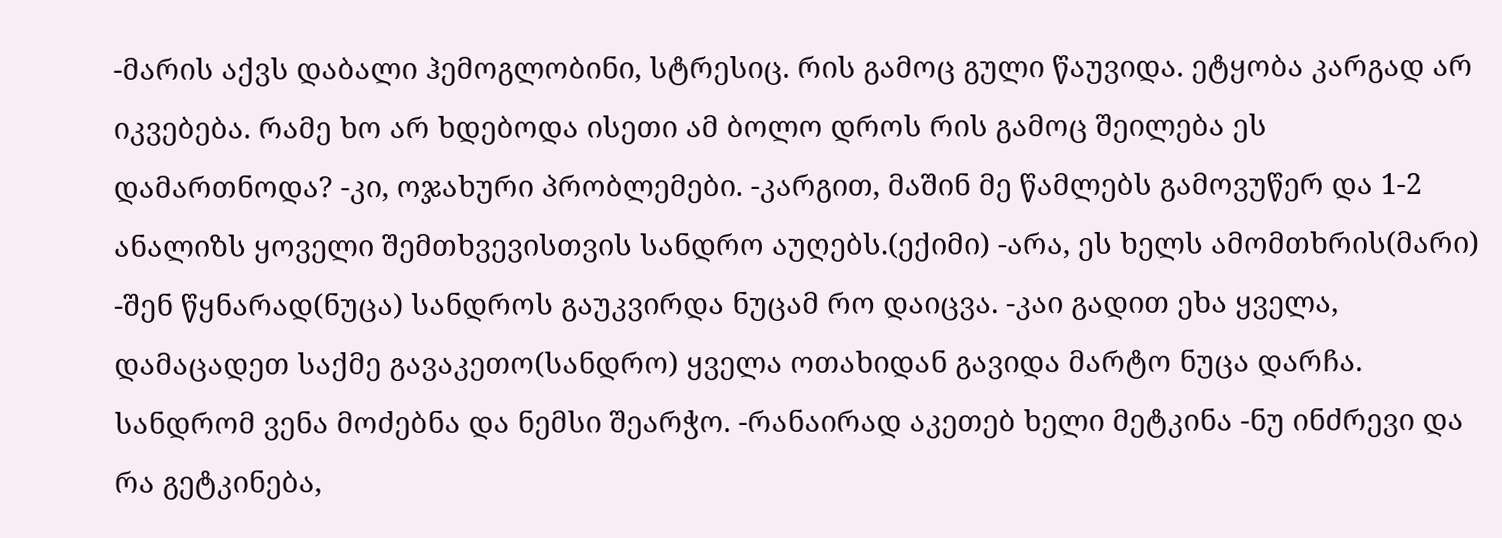-მარის აქვს დაბალი ჰემოგლობინი, სტრესიც. რის გამოც გული წაუვიდა. ეტყობა კარგად არ იკვებება. რამე ხო არ ხდებოდა ისეთი ამ ბოლო დროს რის გამოც შეილება ეს დამართნოდა? -კი, ოჯახური პრობლემები. -კარგით, მაშინ მე წამლებს გამოვუწერ და 1-2 ანალიზს ყოველი შემთხვევისთვის სანდრო აუღებს.(ექიმი) -არა, ეს ხელს ამომთხრის(მარი) -შენ წყნარად(ნუცა) სანდროს გაუკვირდა ნუცამ რო დაიცვა. -კაი გადით ეხა ყველა, დამაცადეთ საქმე გავაკეთო(სანდრო) ყველა ოთახიდან გავიდა მარტო ნუცა დარჩა. სანდრომ ვენა მოძებნა და ნემსი შეარჭო. -რანაირად აკეთებ ხელი მეტკინა -ნუ ინძრევი და რა გეტკინება,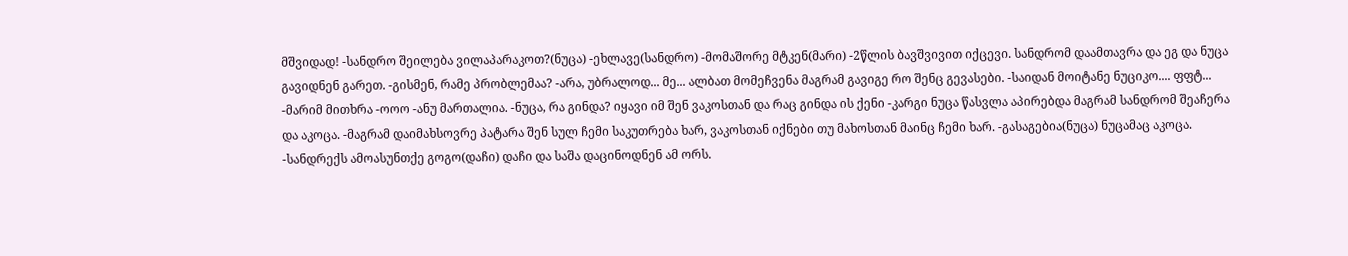მშვიდად! -სანდრო შეილება ვილაპარაკოთ?(ნუცა) -ეხლავე(სანდრო) -მომაშორე მტკენ(მარი) -2წლის ბავშვივით იქცევი. სანდრომ დაამთავრა და ეგ და ნუცა გავიდნენ გარეთ. -გისმენ, რამე პრობლემაა? -არა, უბრალოდ... მე... ალბათ მომეჩვენა მაგრამ გავიგე რო შენც გევასები. -საიდან მოიტანე ნუციკო.... ფფტ... -მარიმ მითხრა -ოოო -ანუ მართალია. -ნუცა, რა გინდა? იყავი იმ შენ ვაკოსთან და რაც გინდა ის ქენი -კარგი ნუცა წასვლა აპირებდა მაგრამ სანდრომ შეაჩერა და აკოცა. -მაგრამ დაიმახსოვრე პატარა შენ სულ ჩემი საკუთრება ხარ, ვაკოსთან იქნები თუ მახოსთან მაინც ჩემი ხარ. -გასაგებია(ნუცა) ნუცამაც აკოცა. -სანდრექს ამოასუნთქე გოგო(დაჩი) დაჩი და საშა დაცინოდნენ ამ ორს.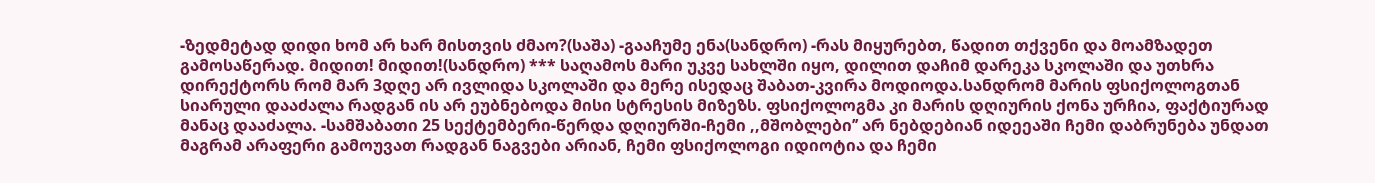-ზედმეტად დიდი ხომ არ ხარ მისთვის ძმაო?(საშა) -გააჩუმე ენა(სანდრო) -რას მიყურებთ, წადით თქვენი და მოამზადეთ გამოსაწერად. მიდით! მიდით!(სანდრო) *** საღამოს მარი უკვე სახლში იყო, დილით დაჩიმ დარეკა სკოლაში და უთხრა დირექტორს რომ მარ 3დღე არ ივლიდა სკოლაში და მერე ისედაც შაბათ-კვირა მოდიოდა.სანდრომ მარის ფსიქოლოგთან სიარული დააძალა რადგან ის არ ეუბნებოდა მისი სტრესის მიზეზს. ფსიქოლოგმა კი მარის დღიურის ქონა ურჩია, ფაქტიურად მანაც დააძალა. -სამშაბათი 25 სექტემბერი-წერდა დღიურში-ჩემი ,,მშობლები’’ არ ნებდებიან იდეეაში ჩემი დაბრუნება უნდათ მაგრამ არაფერი გამოუვათ რადგან ნაგვები არიან, ჩემი ფსიქოლოგი იდიოტია და ჩემი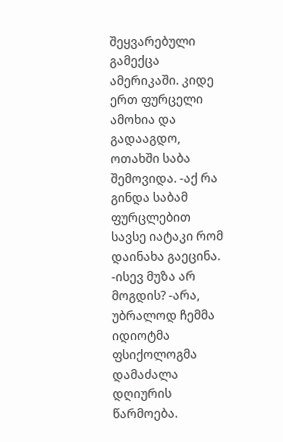შეყვარებული გამექცა ამერიკაში. კიდე ერთ ფურცელი ამოხია და გადააგდო, ოთახში საბა შემოვიდა. -აქ რა გინდა საბამ ფურცლებით სავსე იატაკი რომ დაინახა გაეცინა. -ისევ მუზა არ მოგდის? -არა, უბრალოდ ჩემმა იდიოტმა ფსიქოლოგმა დამაძალა დღიურის წარმოება.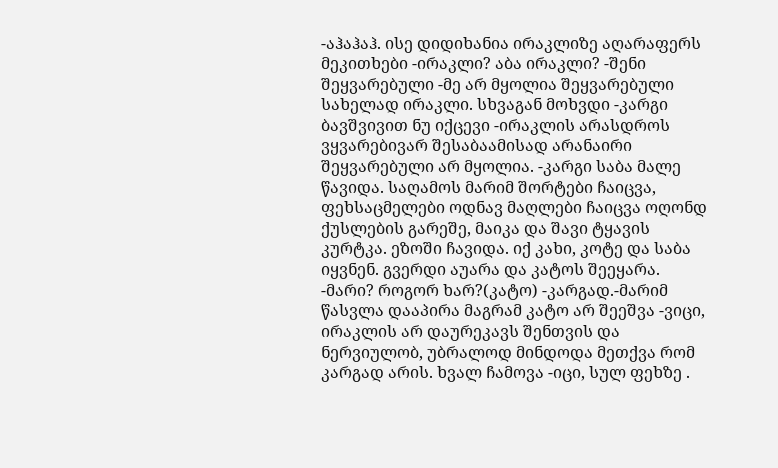-აჰაჰაჰ. ისე დიდიხანია ირაკლიზე აღარაფერს მეკითხები -ირაკლი? აბა ირაკლი? -შენი შეყვარებული -მე არ მყოლია შეყვარებული სახელად ირაკლი. სხვაგან მოხვდი -კარგი ბავშვივით ნუ იქცევი -ირაკლის არასდროს ვყვარებივარ შესაბაამისად არანაირი შეყვარებული არ მყოლია. -კარგი საბა მალე წავიდა. საღამოს მარიმ შორტები ჩაიცვა, ფეხსაცმელები ოდნავ მაღლები ჩაიცვა ოღონდ ქუსლების გარეშე, მაიკა და შავი ტყავის კურტკა. ეზოში ჩავიდა. იქ კახი, კოტე და საბა იყვნენ. გვერდი აუარა და კატოს შეეყარა. -მარი? როგორ ხარ?(კატო) -კარგად.-მარიმ წასვლა დააპირა მაგრამ კატო არ შეეშვა -ვიცი, ირაკლის არ დაურეკავს შენთვის და ნერვიულობ, უბრალოდ მინდოდა მეთქვა რომ კარგად არის. ხვალ ჩამოვა -იცი, სულ ფეხზე .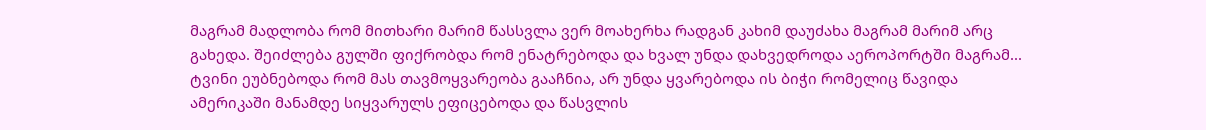მაგრამ მადლობა რომ მითხარი მარიმ წასსვლა ვერ მოახერხა რადგან კახიმ დაუძახა მაგრამ მარიმ არც გახედა. შეიძლება გულში ფიქრობდა რომ ენატრებოდა და ხვალ უნდა დახვედროდა აეროპორტში მაგრამ... ტვინი ეუბნებოდა რომ მას თავმოყვარეობა გააჩნია, არ უნდა ყვარებოდა ის ბიჭი რომელიც წავიდა ამერიკაში მანამდე სიყვარულს ეფიცებოდა და წასვლის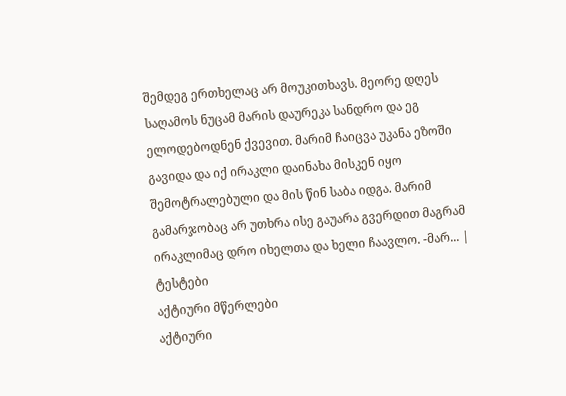შემდეგ ერთხელაც არ მოუკითხავს. მეორე დღეს საღამოს ნუცამ მარის დაურეკა სანდრო და ეგ ელოდებოდნენ ქვევით. მარიმ ჩაიცვა უკანა ეზოში გავიდა და იქ ირაკლი დაინახა მისკენ იყო შემოტრალებული და მის წინ საბა იდგა. მარიმ გამარჯობაც არ უთხრა ისე გაუარა გვერდით მაგრამ ირაკლიმაც დრო იხელთა და ხელი ჩაავლო. -მარ... |
ტესტები
აქტიური მწერლები
აქტიური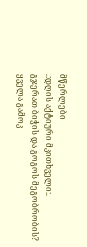მწერლები
.:დღის აქტიური მკითხველი:.
გჯერათ ბიჭის და გოგოს მეგობრობის?
ყველა გამოკ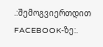.:შემოგვიერთდით FACEBOOK-ზე:.